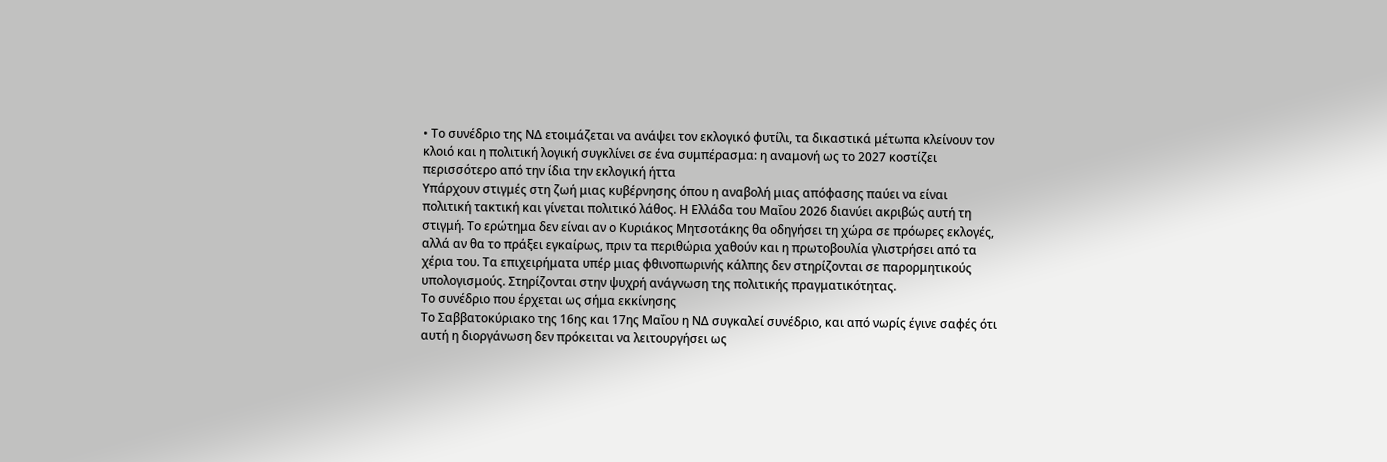• Το συνέδριο της ΝΔ ετοιμάζεται να ανάψει τον εκλογικό φυτίλι, τα δικαστικά μέτωπα κλείνουν τον κλοιό και η πολιτική λογική συγκλίνει σε ένα συμπέρασμα: η αναμονή ως το 2027 κοστίζει περισσότερο από την ίδια την εκλογική ήττα
Υπάρχουν στιγμές στη ζωή μιας κυβέρνησης όπου η αναβολή μιας απόφασης παύει να είναι πολιτική τακτική και γίνεται πολιτικό λάθος. Η Ελλάδα του Μαΐου 2026 διανύει ακριβώς αυτή τη στιγμή. Το ερώτημα δεν είναι αν ο Κυριάκος Μητσοτάκης θα οδηγήσει τη χώρα σε πρόωρες εκλογές, αλλά αν θα το πράξει εγκαίρως, πριν τα περιθώρια χαθούν και η πρωτοβουλία γλιστρήσει από τα χέρια του. Τα επιχειρήματα υπέρ μιας φθινοπωρινής κάλπης δεν στηρίζονται σε παρορμητικούς υπολογισμούς. Στηρίζονται στην ψυχρή ανάγνωση της πολιτικής πραγματικότητας.
Το συνέδριο που έρχεται ως σήμα εκκίνησης
Το Σαββατοκύριακο της 16ης και 17ης Μαΐου η ΝΔ συγκαλεί συνέδριο, και από νωρίς έγινε σαφές ότι αυτή η διοργάνωση δεν πρόκειται να λειτουργήσει ως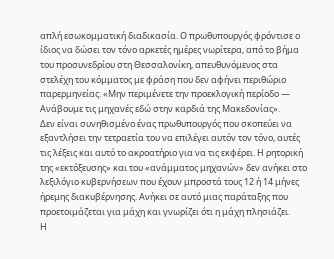απλή εσωκομματική διαδικασία. Ο πρωθυπουργός φρόντισε ο ίδιος να δώσει τον τόνο αρκετές ημέρες νωρίτερα, από το βήμα του προσυνεδρίου στη Θεσσαλονίκη, απευθυνόμενος στα στελέχη του κόμματος με φράση που δεν αφήνει περιθώριο παρερμηνείας: «Μην περιμένετε την προεκλογική περίοδο — Ανάβουμε τις μηχανές εδώ στην καρδιά της Μακεδονίας».
Δεν είναι συνηθισμένο ένας πρωθυπουργός που σκοπεύει να εξαντλήσει την τετραετία του να επιλέγει αυτόν τον τόνο, αυτές τις λέξεις και αυτό το ακροατήριο για να τις εκφέρει. Η ρητορική της «εκτόξευσης» και του «ανάμματος μηχανών» δεν ανήκει στο λεξιλόγιο κυβερνήσεων που έχουν μπροστά τους 12 ή 14 μήνες ήρεμης διακυβέρνησης. Ανήκει σε αυτό μιας παράταξης που προετοιμάζεται για μάχη και γνωρίζει ότι η μάχη πλησιάζει.
Η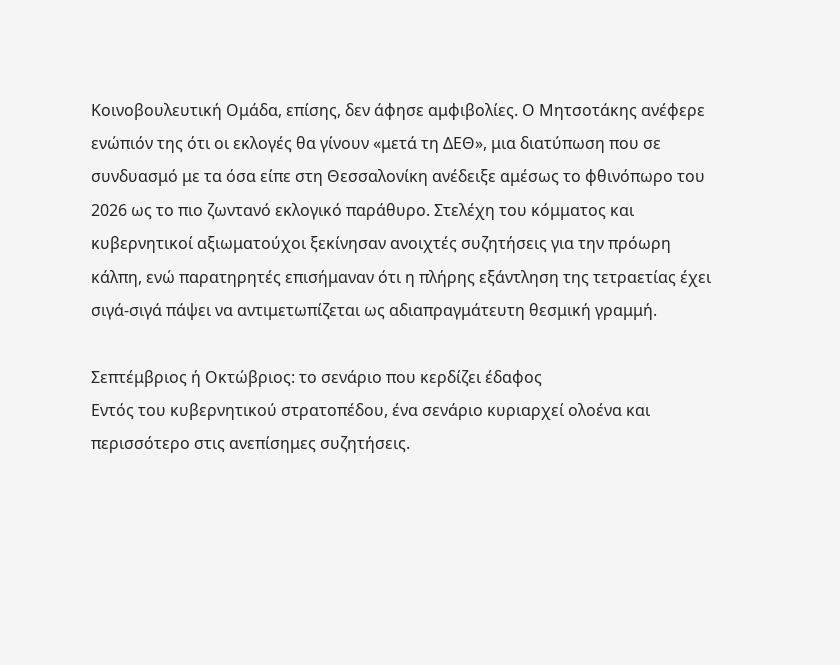Κοινοβουλευτική Ομάδα, επίσης, δεν άφησε αμφιβολίες. Ο Μητσοτάκης ανέφερε ενώπιόν της ότι οι εκλογές θα γίνουν «μετά τη ΔΕΘ», μια διατύπωση που σε συνδυασμό με τα όσα είπε στη Θεσσαλονίκη ανέδειξε αμέσως το φθινόπωρο του 2026 ως το πιο ζωντανό εκλογικό παράθυρο. Στελέχη του κόμματος και κυβερνητικοί αξιωματούχοι ξεκίνησαν ανοιχτές συζητήσεις για την πρόωρη κάλπη, ενώ παρατηρητές επισήμαναν ότι η πλήρης εξάντληση της τετραετίας έχει σιγά-σιγά πάψει να αντιμετωπίζεται ως αδιαπραγμάτευτη θεσμική γραμμή.

Σεπτέμβριος ή Οκτώβριος: το σενάριο που κερδίζει έδαφος
Εντός του κυβερνητικού στρατοπέδου, ένα σενάριο κυριαρχεί ολοένα και περισσότερο στις ανεπίσημες συζητήσεις.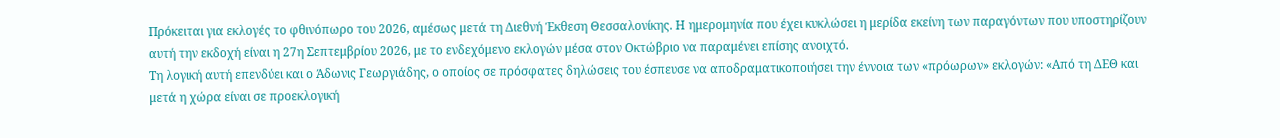Πρόκειται για εκλογές το φθινόπωρο του 2026, αμέσως μετά τη Διεθνή Έκθεση Θεσσαλονίκης. Η ημερομηνία που έχει κυκλώσει η μερίδα εκείνη των παραγόντων που υποστηρίζουν αυτή την εκδοχή είναι η 27η Σεπτεμβρίου 2026, με το ενδεχόμενο εκλογών μέσα στον Οκτώβριο να παραμένει επίσης ανοιχτό.
Τη λογική αυτή επενδύει και ο Άδωνις Γεωργιάδης, ο οποίος σε πρόσφατες δηλώσεις του έσπευσε να αποδραματικοποιήσει την έννοια των «πρόωρων» εκλογών: «Από τη ΔΕΘ και μετά η χώρα είναι σε προεκλογική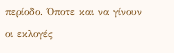περίοδο. Όποτε και να γίνουν οι εκλογές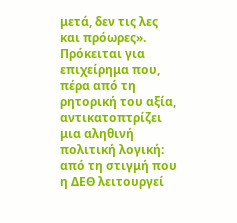μετά, δεν τις λες και πρόωρες». Πρόκειται για επιχείρημα που, πέρα από τη ρητορική του αξία, αντικατοπτρίζει μια αληθινή πολιτική λογική: από τη στιγμή που η ΔΕΘ λειτουργεί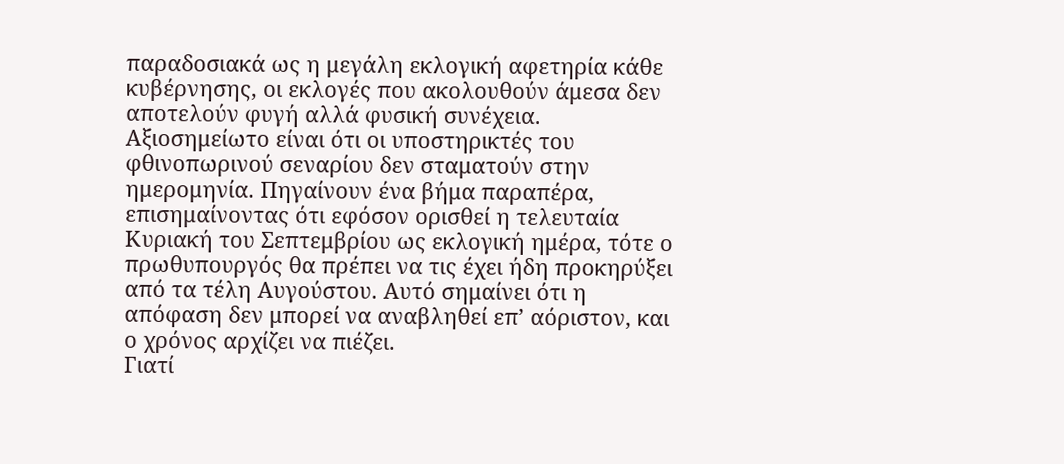παραδοσιακά ως η μεγάλη εκλογική αφετηρία κάθε κυβέρνησης, οι εκλογές που ακολουθούν άμεσα δεν αποτελούν φυγή αλλά φυσική συνέχεια.
Αξιοσημείωτο είναι ότι οι υποστηρικτές του φθινοπωρινού σεναρίου δεν σταματούν στην ημερομηνία. Πηγαίνουν ένα βήμα παραπέρα, επισημαίνοντας ότι εφόσον ορισθεί η τελευταία Κυριακή του Σεπτεμβρίου ως εκλογική ημέρα, τότε ο πρωθυπουργός θα πρέπει να τις έχει ήδη προκηρύξει από τα τέλη Αυγούστου. Αυτό σημαίνει ότι η απόφαση δεν μπορεί να αναβληθεί επ’ αόριστον, και ο χρόνος αρχίζει να πιέζει.
Γιατί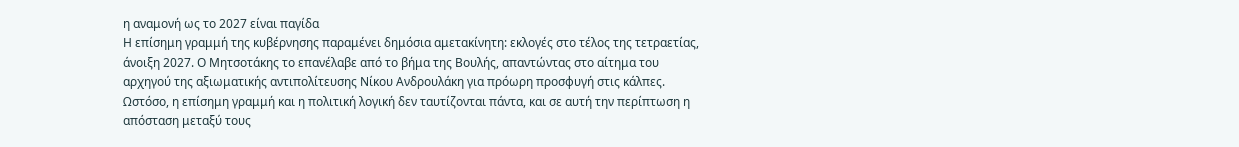η αναμονή ως το 2027 είναι παγίδα
Η επίσημη γραμμή της κυβέρνησης παραμένει δημόσια αμετακίνητη: εκλογές στο τέλος της τετραετίας, άνοιξη 2027. Ο Μητσοτάκης το επανέλαβε από το βήμα της Βουλής, απαντώντας στο αίτημα του αρχηγού της αξιωματικής αντιπολίτευσης Νίκου Ανδρουλάκη για πρόωρη προσφυγή στις κάλπες. Ωστόσο, η επίσημη γραμμή και η πολιτική λογική δεν ταυτίζονται πάντα, και σε αυτή την περίπτωση η απόσταση μεταξύ τους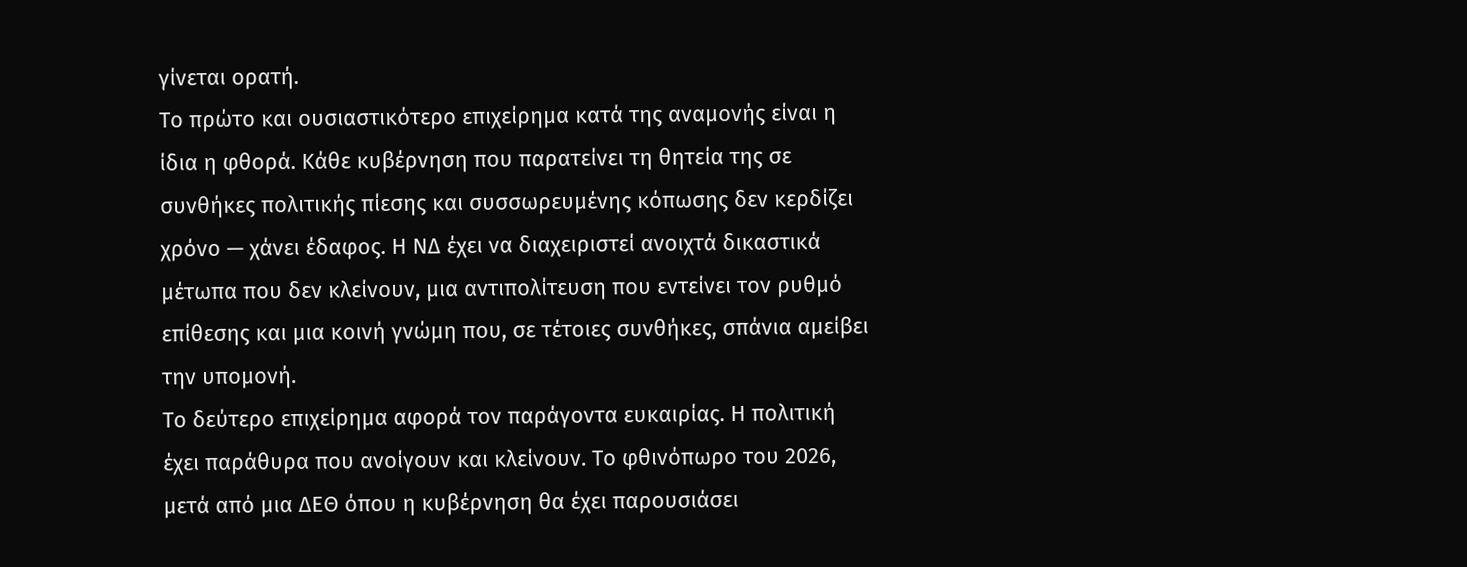γίνεται ορατή.
Το πρώτο και ουσιαστικότερο επιχείρημα κατά της αναμονής είναι η ίδια η φθορά. Κάθε κυβέρνηση που παρατείνει τη θητεία της σε συνθήκες πολιτικής πίεσης και συσσωρευμένης κόπωσης δεν κερδίζει χρόνο — χάνει έδαφος. Η ΝΔ έχει να διαχειριστεί ανοιχτά δικαστικά μέτωπα που δεν κλείνουν, μια αντιπολίτευση που εντείνει τον ρυθμό επίθεσης και μια κοινή γνώμη που, σε τέτοιες συνθήκες, σπάνια αμείβει την υπομονή.
Το δεύτερο επιχείρημα αφορά τον παράγοντα ευκαιρίας. Η πολιτική έχει παράθυρα που ανοίγουν και κλείνουν. Το φθινόπωρο του 2026, μετά από μια ΔΕΘ όπου η κυβέρνηση θα έχει παρουσιάσει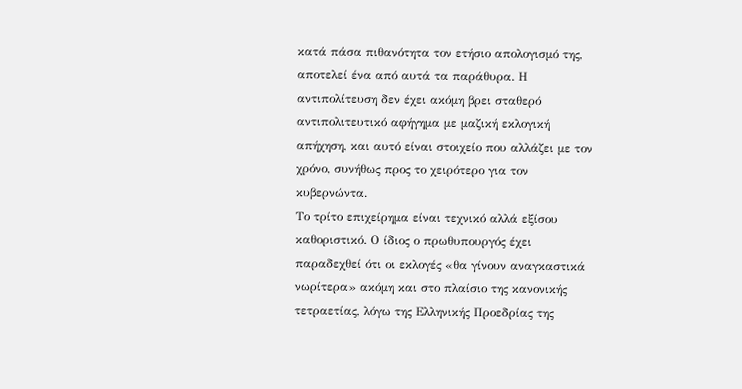κατά πάσα πιθανότητα τον ετήσιο απολογισμό της, αποτελεί ένα από αυτά τα παράθυρα. Η αντιπολίτευση δεν έχει ακόμη βρει σταθερό αντιπολιτευτικό αφήγημα με μαζική εκλογική απήχηση, και αυτό είναι στοιχείο που αλλάζει με τον χρόνο, συνήθως προς το χειρότερο για τον κυβερνώντα.
Το τρίτο επιχείρημα είναι τεχνικό αλλά εξίσου καθοριστικό. Ο ίδιος ο πρωθυπουργός έχει παραδεχθεί ότι οι εκλογές «θα γίνουν αναγκαστικά νωρίτερα» ακόμη και στο πλαίσιο της κανονικής τετραετίας, λόγω της Ελληνικής Προεδρίας της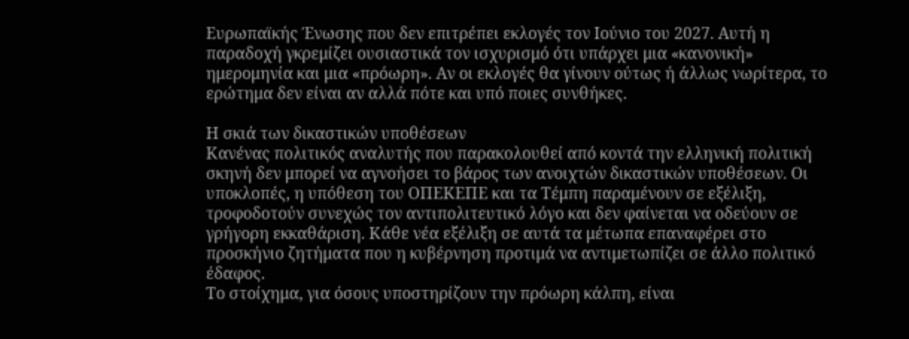Ευρωπαϊκής Ένωσης που δεν επιτρέπει εκλογές τον Ιούνιο του 2027. Αυτή η παραδοχή γκρεμίζει ουσιαστικά τον ισχυρισμό ότι υπάρχει μια «κανονική» ημερομηνία και μια «πρόωρη». Αν οι εκλογές θα γίνουν ούτως ή άλλως νωρίτερα, το ερώτημα δεν είναι αν αλλά πότε και υπό ποιες συνθήκες.

Η σκιά των δικαστικών υποθέσεων
Κανένας πολιτικός αναλυτής που παρακολουθεί από κοντά την ελληνική πολιτική σκηνή δεν μπορεί να αγνοήσει το βάρος των ανοιχτών δικαστικών υποθέσεων. Οι υποκλοπές, η υπόθεση του ΟΠΕΚΕΠΕ και τα Τέμπη παραμένουν σε εξέλιξη, τροφοδοτούν συνεχώς τον αντιπολιτευτικό λόγο και δεν φαίνεται να οδεύουν σε γρήγορη εκκαθάριση. Κάθε νέα εξέλιξη σε αυτά τα μέτωπα επαναφέρει στο προσκήνιο ζητήματα που η κυβέρνηση προτιμά να αντιμετωπίζει σε άλλο πολιτικό έδαφος.
Το στοίχημα, για όσους υποστηρίζουν την πρόωρη κάλπη, είναι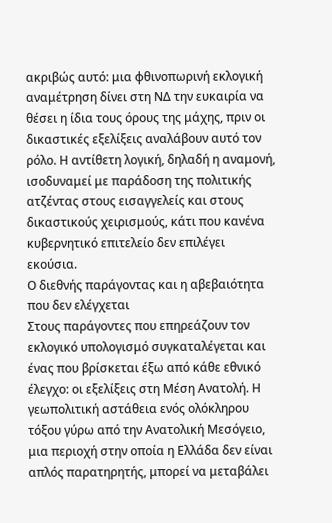ακριβώς αυτό: μια φθινοπωρινή εκλογική αναμέτρηση δίνει στη ΝΔ την ευκαιρία να θέσει η ίδια τους όρους της μάχης, πριν οι δικαστικές εξελίξεις αναλάβουν αυτό τον ρόλο. Η αντίθετη λογική, δηλαδή η αναμονή, ισοδυναμεί με παράδοση της πολιτικής ατζέντας στους εισαγγελείς και στους δικαστικούς χειρισμούς, κάτι που κανένα κυβερνητικό επιτελείο δεν επιλέγει εκούσια.
Ο διεθνής παράγοντας και η αβεβαιότητα που δεν ελέγχεται
Στους παράγοντες που επηρεάζουν τον εκλογικό υπολογισμό συγκαταλέγεται και ένας που βρίσκεται έξω από κάθε εθνικό έλεγχο: οι εξελίξεις στη Μέση Ανατολή. Η γεωπολιτική αστάθεια ενός ολόκληρου τόξου γύρω από την Ανατολική Μεσόγειο, μια περιοχή στην οποία η Ελλάδα δεν είναι απλός παρατηρητής, μπορεί να μεταβάλει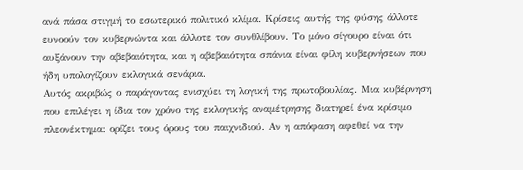ανά πάσα στιγμή το εσωτερικό πολιτικό κλίμα. Κρίσεις αυτής της φύσης άλλοτε ευνοούν τον κυβερνώντα και άλλοτε τον συνθλίβουν. Το μόνο σίγουρο είναι ότι αυξάνουν την αβεβαιότητα, και η αβεβαιότητα σπάνια είναι φίλη κυβερνήσεων που ήδη υπολογίζουν εκλογικά σενάρια.
Αυτός ακριβώς ο παράγοντας ενισχύει τη λογική της πρωτοβουλίας. Μια κυβέρνηση που επιλέγει η ίδια τον χρόνο της εκλογικής αναμέτρησης διατηρεί ένα κρίσιμο πλεονέκτημα: ορίζει τους όρους του παιχνιδιού. Αν η απόφαση αφεθεί να την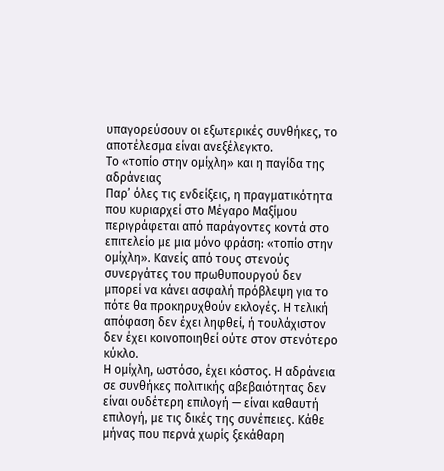υπαγορεύσουν οι εξωτερικές συνθήκες, το αποτέλεσμα είναι ανεξέλεγκτο.
Το «τοπίο στην ομίχλη» και η παγίδα της αδράνειας
Παρ’ όλες τις ενδείξεις, η πραγματικότητα που κυριαρχεί στο Μέγαρο Μαξίμου περιγράφεται από παράγοντες κοντά στο επιτελείο με μια μόνο φράση: «τοπίο στην ομίχλη». Κανείς από τους στενούς συνεργάτες του πρωθυπουργού δεν μπορεί να κάνει ασφαλή πρόβλεψη για το πότε θα προκηρυχθούν εκλογές. Η τελική απόφαση δεν έχει ληφθεί, ή τουλάχιστον δεν έχει κοινοποιηθεί ούτε στον στενότερο κύκλο.
Η ομίχλη, ωστόσο, έχει κόστος. Η αδράνεια σε συνθήκες πολιτικής αβεβαιότητας δεν είναι ουδέτερη επιλογή — είναι καθαυτή επιλογή, με τις δικές της συνέπειες. Κάθε μήνας που περνά χωρίς ξεκάθαρη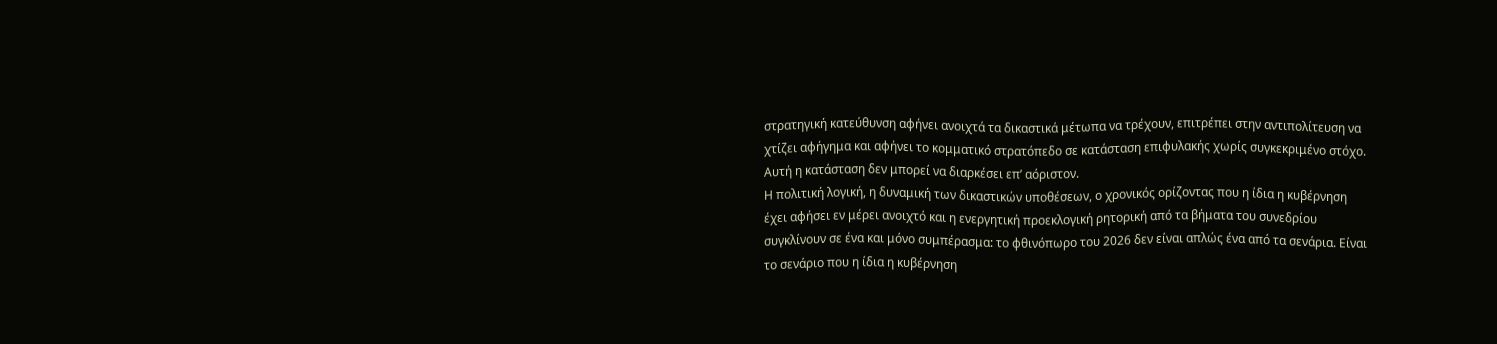στρατηγική κατεύθυνση αφήνει ανοιχτά τα δικαστικά μέτωπα να τρέχουν, επιτρέπει στην αντιπολίτευση να χτίζει αφήγημα και αφήνει το κομματικό στρατόπεδο σε κατάσταση επιφυλακής χωρίς συγκεκριμένο στόχο. Αυτή η κατάσταση δεν μπορεί να διαρκέσει επ’ αόριστον.
Η πολιτική λογική, η δυναμική των δικαστικών υποθέσεων, ο χρονικός ορίζοντας που η ίδια η κυβέρνηση έχει αφήσει εν μέρει ανοιχτό και η ενεργητική προεκλογική ρητορική από τα βήματα του συνεδρίου συγκλίνουν σε ένα και μόνο συμπέρασμα: το φθινόπωρο του 2026 δεν είναι απλώς ένα από τα σενάρια. Είναι το σενάριο που η ίδια η κυβέρνηση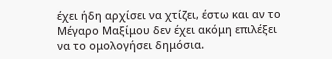έχει ήδη αρχίσει να χτίζει, έστω και αν το Μέγαρο Μαξίμου δεν έχει ακόμη επιλέξει να το ομολογήσει δημόσια.